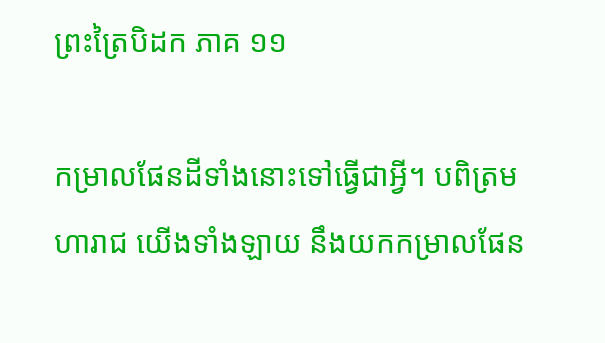ព្រះត្រៃបិដក ភាគ ១១

កម្រាលផែនដីទាំងនោះទៅធ្វើជាអ្វី។ បពិត្រមហារាជ យើងទាំងឡាយ នឹងយកកម្រាលផែន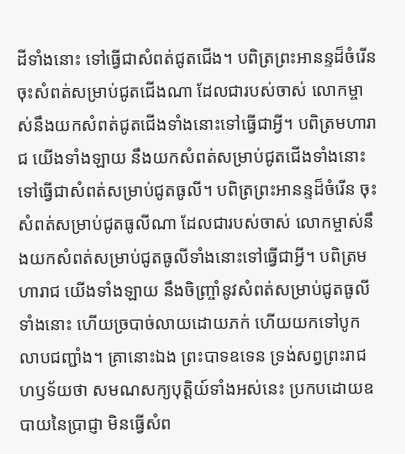ដីទាំងនោះ ទៅធ្វើជាសំពត់ជូតជើង។ បពិត្រព្រះអានន្ទដ៏ចំរើន ចុះសំពត់សម្រាប់ជូតជើងណា ដែលជារបស់ចាស់ លោកម្ចាស់នឹងយកសំពត់ជូតជើងទាំងនោះទៅធ្វើជាអ្វី។ បពិត្រមហារាជ យើងទាំងឡាយ នឹងយកសំពត់សម្រាប់ជូតជើងទាំងនោះ ទៅធ្វើជាសំពត់សម្រាប់ជូតធូលី។ បពិត្រព្រះអានន្ទដ៏ចំរើន ចុះសំពត់សម្រាប់ជូតធូលីណា ដែលជារបស់ចាស់ លោកម្ចាស់នឹងយកសំពត់សម្រាប់ជូតធូលីទាំងនោះទៅធ្វើជាអ្វី។ បពិត្រមហារាជ យើងទាំងឡាយ នឹងចិញ្ច្រាំនូវសំពត់សម្រាប់ជូតធូលីទាំងនោះ ហើយច្របាច់លាយដោយភក់ ហើយយកទៅបូកលាបជញ្ជាំង។ គ្រានោះឯង ព្រះបាទឧទេន ទ្រង់សព្វព្រះរាជហឫទ័យថា សមណសក្យបុត្តិយ៍ទាំងអស់នេះ ប្រកបដោយឧបាយនៃប្រាជ្ញា មិនធ្វើសំព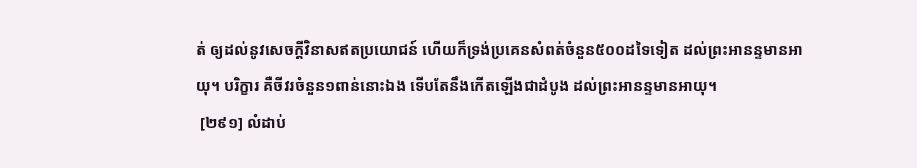ត់ ឲ្យដល់នូវសេចក្តីវិនាសឥតប្រយោជន៍ ហើយក៏ទ្រង់ប្រគេនសំពត់ចំនួន៥០០ដទៃទៀត ដល់ព្រះអានន្ទមានអាយុ។ បរិក្ខារ គឺចីវរចំនួន១ពាន់នោះឯង ទើបតែនឹងកើតឡើងជាដំបូង ដល់ព្រះអានន្ទមានអាយុ។
 [២៩១] លំដាប់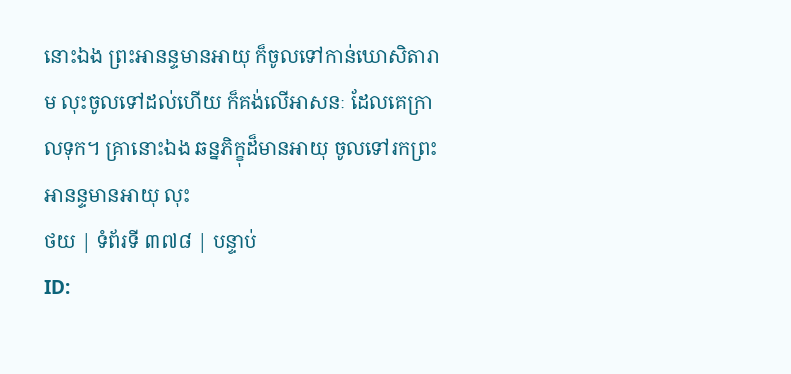នោះឯង ព្រះអានន្ទមានអាយុ ក៏ចូលទៅកាន់ឃោសិតារាម លុះចូលទៅដល់ហើយ ក៏គង់លើអាសនៈ ដែលគេក្រាលទុក។ គ្រានោះឯង ឆន្នភិក្ខុដ៏មានអាយុ ចូលទៅរកព្រះអានន្ទមានអាយុ លុះ
ថយ | ទំព័រទី ៣៧៨ | បន្ទាប់
ID: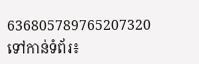636805789765207320
ទៅកាន់ទំព័រ៖